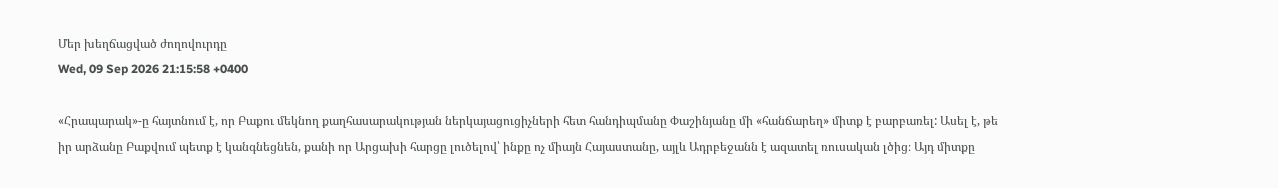Մեր խեղճացված ժողովուրդը
Wed, 09 Sep 2026 21:15:58 +0400

«Հրապարակ»-ը հայտնում է, որ Բաքու մեկնող քաղհասարակության ներկայացուցիչների հետ հանդիպմանը Փաշինյանը մի «հանճարեղ» միտք է բարբառել: Ասել է, թե իր արձանը Բաքվում պետք է կանգնեցնեն, քանի որ Արցախի հարցը լուծելով՝ ինքը ոչ միայն Հայաստանը, այլև Ադրբեջանն է ազատել ռուսական լծից։ Այդ միտքը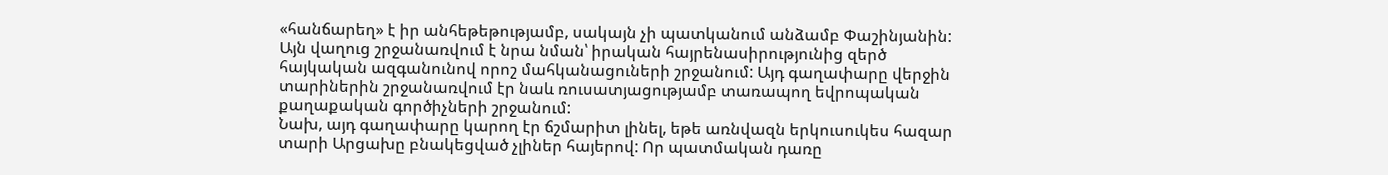«հանճարեղ» է իր անհեթեթությամբ, սակայն չի պատկանում անձամբ Փաշինյանին: Այն վաղուց շրջանառվում է նրա նման՝ իրական հայրենասիրությունից զերծ հայկական ազգանունով որոշ մահկանացուների շրջանում: Այդ գաղափարը վերջին տարիներին շրջանառվում էր նաև ռուսատյացությամբ տառապող եվրոպական քաղաքական գործիչների շրջանում:
Նախ, այդ գաղափարը կարող էր ճշմարիտ լինել, եթե առնվազն երկուսուկես հազար տարի Արցախը բնակեցված չլիներ հայերով: Որ պատմական դառը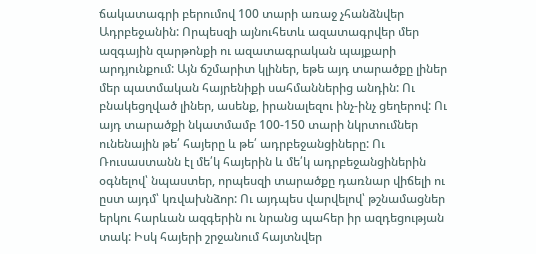ճակատագրի բերումով 100 տարի առաջ չհանձնվեր Ադրբեջանին: Որպեսզի այնուհետև ազատագրվեր մեր ազգային զարթոնքի ու ազատագրական պայքարի արդյունքում: Այն ճշմարիտ կլիներ, եթե այդ տարածքը լիներ մեր պատմական հայրենիքի սահմաններից անդին: Ու բնակեցղված լիներ, ասենք, իրանալեզու ինչ-ինչ ցեղերով: Ու այդ տարածքի նկատմամբ 100-150 տարի նկրտումներ ունենային թե՛ հայերը և թե՛ ադրբեջանցիները: Ու Ռուսաստանն էլ մե՛կ հայերին և մե՛կ ադրբեջանցիներին օգնելով՝ նպաստեր, որպեսզի տարածքը դառնար վիճելի ու ըստ այդմ՝ կռվախնձոր: Ու այդպես վարվելով՝ թշնամացներ երկու հարևան ազգերին ու նրանց պահեր իր ազդեցության տակ: Իսկ հայերի շրջանում հայտնվեր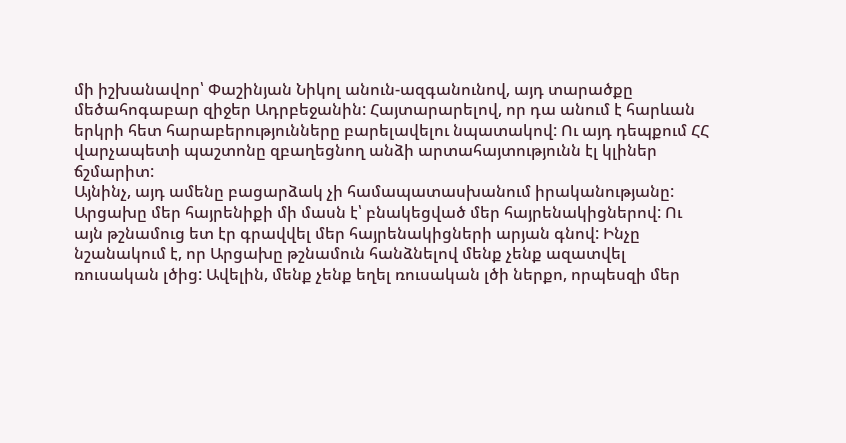մի իշխանավոր՝ Փաշինյան Նիկոլ անուն-ազգանունով, այդ տարածքը մեծահոգաբար զիջեր Ադրբեջանին: Հայտարարելով, որ դա անում է հարևան երկրի հետ հարաբերությունները բարելավելու նպատակով: Ու այդ դեպքում ՀՀ վարչապետի պաշտոնը զբաղեցնող անձի արտահայտությունն էլ կլիներ ճշմարիտ:
Այնինչ, այդ ամենը բացարձակ չի համապատասխանում իրականությանը: Արցախը մեր հայրենիքի մի մասն է՝ բնակեցված մեր հայրենակիցներով: Ու այն թշնամուց ետ էր գրավվել մեր հայրենակիցների արյան գնով: Ինչը նշանակում է, որ Արցախը թշնամուն հանձնելով մենք չենք ազատվել ռուսական լծից: Ավելին, մենք չենք եղել ռուսական լծի ներքո, որպեսզի մեր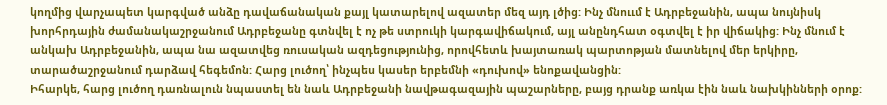կողմից վարչապետ կարգված անձը դավաճանական քայլ կատարելով ազատեր մեզ այդ լծից: Ինչ մնոււմ է Ադրբեջանին, ապա նույնիսկ խորհրդային ժամանակաշրջանում Ադրբեջանը գտնվել է ոչ թե ստրուկի կարգավիճակում, այլ անընդհատ օգտվել է իր վիճակից: Ինչ մնում է անկախ Ադրբեջանին, ապա նա ազատվեց ռուսական ազդեցությունից, որովհետև խայտառակ պարտոթյան մատնելով մեր երկիրը, տարածաշրջանում դարձավ հեգեմոն: Հարց լուծող՝ ինչպես կասեր երբեմնի «դուխով» ենոքավանցին:
Իհարկե, հարց լուծող դառնալուն նպաստել են նաև Ադրբեջանի նավթագազային պաշարները, բայց դրանք առկա էին նաև նախկինների օրոք: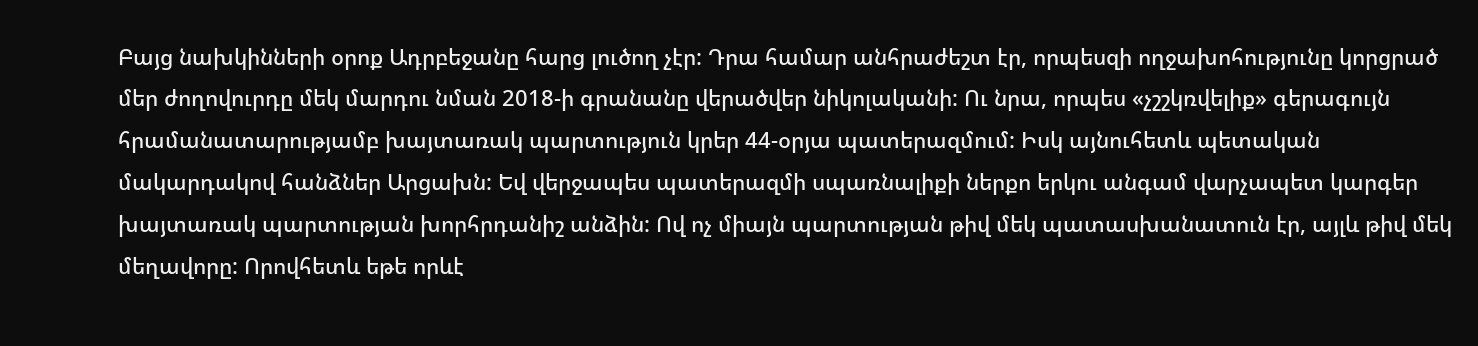Բայց նախկինների օրոք Ադրբեջանը հարց լուծող չէր: Դրա համար անհրաժեշտ էր, որպեսզի ողջախոհությունը կորցրած մեր ժողովուրդը մեկ մարդու նման 2018-ի գրանանը վերածվեր նիկոլականի: Ու նրա, որպես «չշշկռվելիք» գերագույն հրամանատարությամբ խայտառակ պարտություն կրեր 44-օրյա պատերազմում: Իսկ այնուհետև պետական մակարդակով հանձներ Արցախն: Եվ վերջապես պատերազմի սպառնալիքի ներքո երկու անգամ վարչապետ կարգեր խայտառակ պարտության խորհրդանիշ անձին: Ով ոչ միայն պարտության թիվ մեկ պատասխանատուն էր, այլև թիվ մեկ մեղավորը: Որովհետև եթե որևէ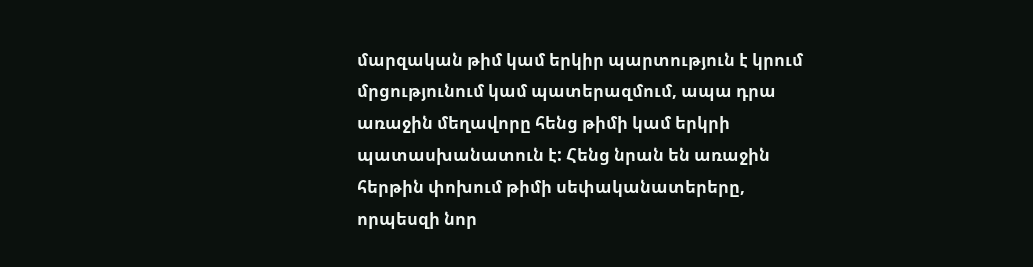մարզական թիմ կամ երկիր պարտություն է կրում մրցությունում կամ պատերազմում, ապա դրա առաջին մեղավորը հենց թիմի կամ երկրի պատասխանատուն է: Հենց նրան են առաջին հերթին փոխում թիմի սեփականատերերը, որպեսզի նոր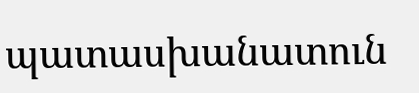պատասխանատուն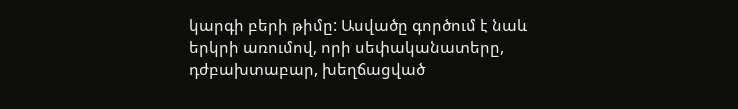կարգի բերի թիմը: Ասվածը գործում է նաև երկրի առումով, որի սեփականատերը, դժբախտաբար, խեղճացված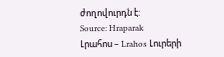ժողովուրդն է:
Source: Hraparak
Լրահոս – Lrahos Լուրերի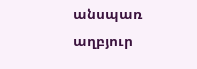անսպառ աղբյուր